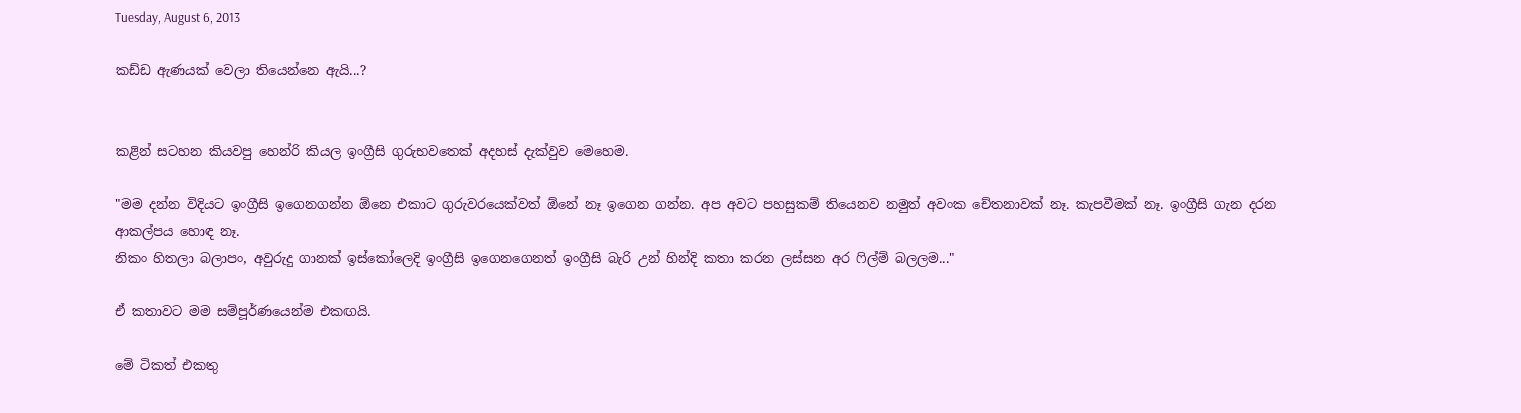Tuesday, August 6, 2013

කඩ්ඩ ඇණයක් වෙලා තියෙන්නෙ ඇයි...?


කළින් සටහන කියවපු හෙන්රි කියල ඉංග්‍රීසි ගුරුභවතෙක් අදහස් දැක්වුව මෙහෙම.

"මම දන්න විදියට ඉංග්‍රීසි ඉගෙනගන්න ඕනෙ එකාට ගුරුවරයෙක්වත් ඕනේ නෑ ඉගෙන ගන්න. අප අවට පහසුකම් තියෙනව නමුත් අවංක චේතනාවක් නෑ. කැපවීමක් නෑ. ඉංග්‍රීසි ගැන දරන ආකල්පය හොඳ නෑ.
නිකං හිතලා බලාපං, අවුරුදු ගානක් ඉස්කෝලෙදි ඉංග්‍රීසි ඉගෙනගෙනත් ඉංග්‍රීසි බැරි උන් හින්දි කතා කරන ලස්සන අර ‍ෆිල්ම් බලලම..."

ඒ කතාවට මම සම්පූර්ණයෙන්ම එකඟයි.

මේ ටිකත් එකතු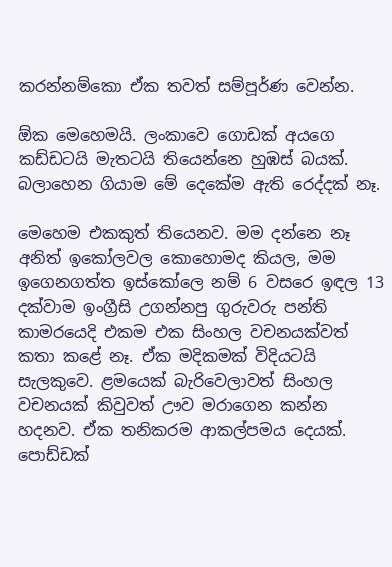කරන්නම්කො ඒක තවත් සම්පූර්ණ වෙන්න.

ඕක මෙහෙමයි. ලංකාවෙ ගොඩක් අයගෙ කඩ්ඩටයි මැතටයි තියෙන්නෙ හුඹස් බයක්. බලාහෙන ගියාම මේ දෙකේම ඇති රෙද්දක් නෑ.

මෙහෙම එකකුත් තියෙනව. මම දන්නෙ නෑ අනිත් ඉකෝලවල කොහොමද කියල, මම ඉගෙනගත්ත ඉස්කෝලෙ නම් 6 වසරෙ ඉඳල 13 දක්වාම ඉංග්‍රීසි උගන්නපු ගුරුවරු පන්ති කාමරයෙදි එකම එක සිංහල වචනයක්වත් කතා කළේ නෑ. ඒක මදිකමක් විදියටයි සැලකුවෙ. ළමයෙක් බැරිවෙලාවත් සිංහල වචනයක් කිවුවත් ඌව මරාගෙන කන්න හදනව. ඒක තනිකරම ආකල්පමය දෙයක්. පොඩ්ඩක්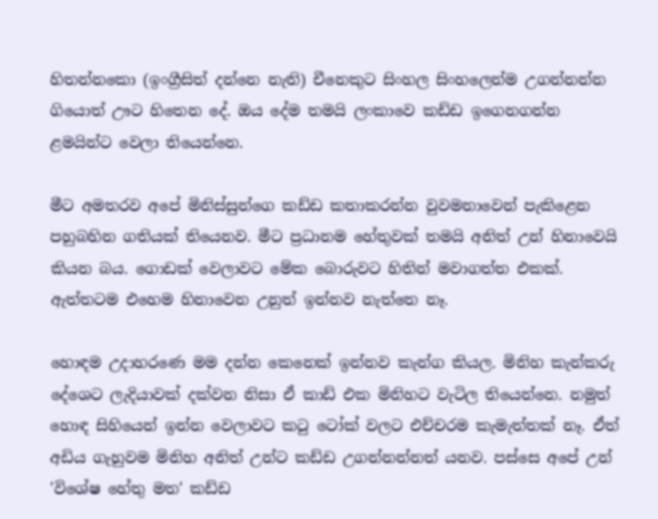හිතන්නකො (ඉංග්‍රීසිත් දන්නෙ නැති) චීනෙකුට සිංහල සිංහලෙන්ම උගන්නන්න ගියොත් ඌට හිතෙන දේ. ඔය දේම තමයි ලංකාවෙ කඩ්ඩ ඉගෙනගන්න ළමයින්ට වෙලා තියෙන්නෙ.

මීට අමතරව අපේ මිනිස්සුන්ගෙ කඩ්ඩ කතාකරන්න වුවමනාවෙන් පැකිළෙන පහුබහින ගතියක් තියෙනව. මීට ප්‍රධානම හේතුවක් තමයි අනිත් උන් හිනාවෙයි කියන බය. ගොඩක් වෙලාවට මේක බොරුවට හිතින් මවාගත්ත එකක්. ඇත්තටම එහෙම හිනාවෙන උනුත් ඉන්නව නැත්තෙ නෑ.

හොඳම උදාහරණෙ මම දන්න කෙනෙක් ඉන්නව කැන්ග කියල. මිනිහ කැන්කරු දේශෙට ලැදියාවක් දක්වන නිසා ඒ කාඩ් එක මිනිහට වැටිල තියෙන්නෙ. නමුත් හොඳ සිහියෙන් ඉන්න වෙලාවට කටු ටෝක් වලට එච්චරම කැමැත්තක් නෑ. ඒත් අඩිය ගැහුවම මිනිහ අනිත් උන්ට කඩ්ඩ උගන්නන්නත් යනව. පස්සෙ අපේ උන් 'විශේෂ හේතු මත' කඩ්ඩ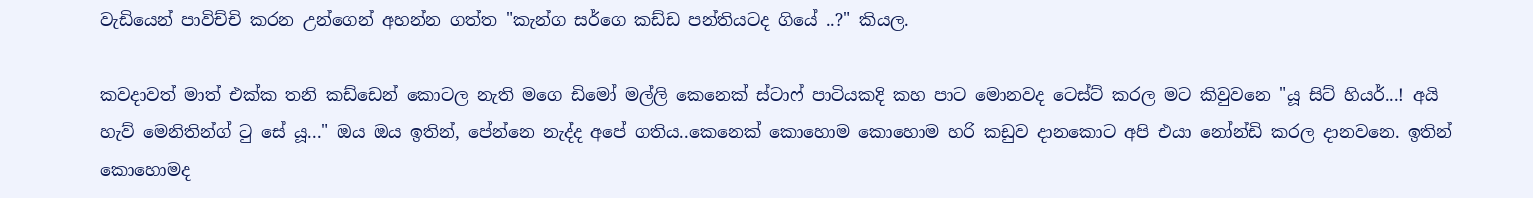වැඩියෙන් පාවිච්චි කරන උන්ගෙන් අහන්න ගත්ත "කැන්ග සර්ගෙ කඩ්ඩ පන්තියටද ගියේ ..?" කියල.

කවදාවත් මාත් එක්ක තනි කඩ්ඩෙන් කොටල නැති මගෙ ඩිමෝ මල්ලි කෙනෙක් ස්ටාෆ් පාටියකදි කහ පාට මොනවද ටෙස්ට් කරල මට කිවුවනෙ "යූ සිට් හියර්...! අයි හැව් මෙනිතින්ග් ටු සේ යූ..." ඔය ඔය ඉතින්, පේන්නෙ නැද්ද අපේ ගතිය..කෙනෙක් කොහොම කොහොම හරි කඩුව දානකොට අපි එයා නෝන්ඩි කරල දානවනෙ. ඉතින් කොහොමද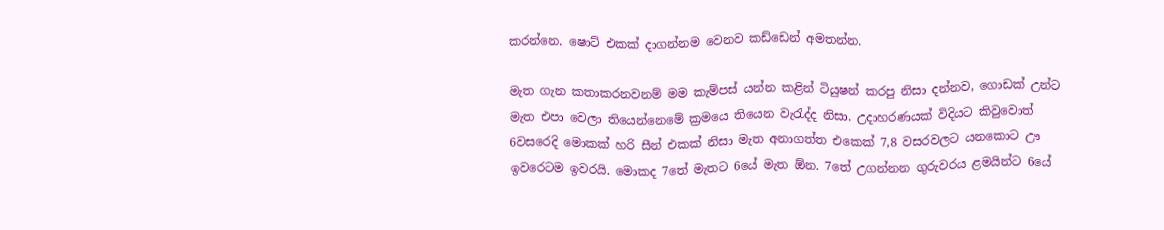කරන්නෙ. ෂොට් එකක් දාගන්නම වෙනව කඩ්ඩෙන් අමතන්න.

මැත ගැන කතාකරනවනම් මම කැම්පස් යන්න කළින් ටියුෂන් කරපු නිසා දන්නව, ගොඩක් උන්ට මැත එපා වෙලා තියෙන්නෙමේ ක්‍රමයෙ තියෙන වැරැද්ද නිසා. උදාහරණයක් විදියට කිවුවොත් 6වසරෙදි මොකක් හරි සීන් එකක් නිසා මැත අනාගත්ත එකෙක් 7,8 වසරවලට යනකොට ඌ ඉවරෙටම ඉවරයි. මොකද 7තේ මැතට 6යේ මැත ඕන. 7තේ උගන්නන ගුරුවරය ළමයින්ට 6යේ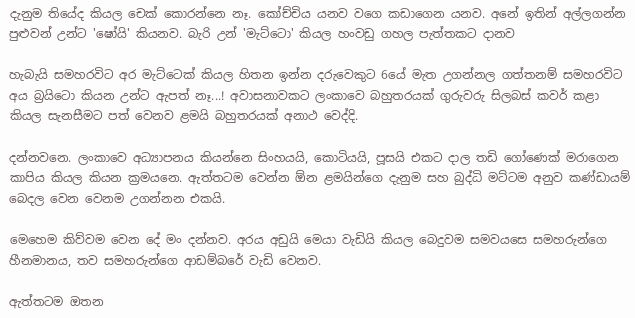දැනුම තියේද කියල චෙක් කොරන්නෙ නෑ. කෝච්චිය යනව වගෙ කඩාගෙන යනව. අනේ ඉතින් අල්ලගන්න පුළුවන් උන්ට 'ෂෝයි' කියනව. බැරි උන් 'මැට්ටො' කියල හංවඩු ගහල පැත්තකට දානව

හැබැයි සමහරවිට අර මැට්ටෙක් කියල හිතන ඉන්න දරුවෙකුට 6යේ මැත උගන්නල ගත්තනම් සමහරවිට අය බ්‍රයිටො කියන උන්ට ඇපත් නෑ...! අවාසනාවකට ලංකාවෙ බහුතරයක් ගුරුවරු සිලබස් කවර් කළා කියල සැනසීමට පත් වෙනව ළමයි බහුතරයක් අනාථ වෙද්දි.

දන්නවනෙ. ලංකාවෙ අධ්‍යාපනය කියන්නෙ සිංහයයි, කොටියයි, පූසයි එකට දාල තඩි ගෝණෙක් මරාගෙන කාපිය කියල කියන ක්‍රමයනෙ. ඇත්තටම වෙන්න ඕන ළමයින්ගෙ දැනුම සහ බුද්ධි මට්ටම අනුව කණ්ඩායම් බෙදල වෙන වෙනම උගන්නන එකයි.

මෙහෙම කිව්වම වෙන දේ මං දන්නව. අරය අඩුයි මෙයා වැඩියි කියල බෙදුවම සමවයසෙ සමහරුන්ගෙ හීනමානය, තව සමහරුන්ගෙ ආඩම්බරේ වැඩි වෙනව.

ඇත්තටම ඔතන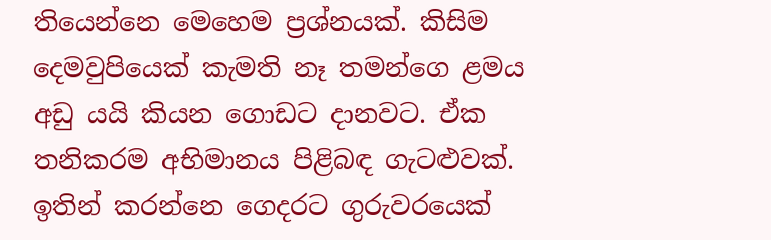තියෙන්නෙ මෙහෙම ප්‍රශ්නයක්. කිසිම දෙමවුපියෙක් කැමති නෑ තමන්ගෙ ළමය අඩු යයි කියන ගොඩට දානවට. ඒක තනිකරම අභිමානය පිළිබඳ ගැටළුවක්. ඉතින් කරන්නෙ ගෙදරට ගුරුවරයෙක්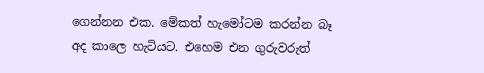ගෙන්නන එක. මේකත් හැමෝටම කරන්න බෑ අද කාලෙ හැටියට. එහෙම එන ගුරුවරුත්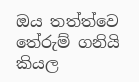ඔය තත්ත්වෙ තේරුම් ගනියි කියල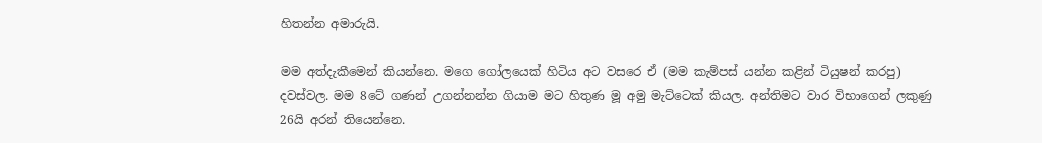හිතන්න අමාරුයි.

මම අත්දැකීමෙන් කියන්නෙ. මගෙ ගෝලයෙක් හිටිය අට වසරෙ ඒ (මම කැම්පස් යන්න කළින් ටියුෂන් කරපු) දවස්වල. මම 8ටේ ගණන් උගන්නන්න ගියාම මට හිතුණ මූ අමු මැට්ටෙක් කියල. අන්තිමට වාර විභාගෙන් ලකුණු 26යි අරන් තියෙන්නෙ.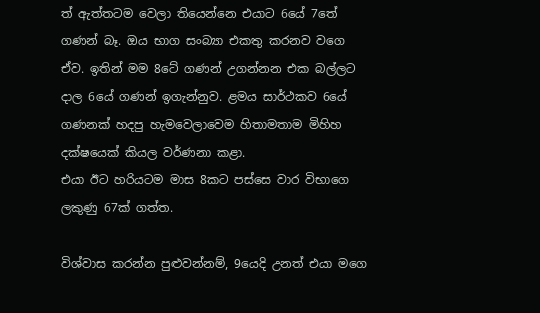ත් ඇත්තටම වෙලා තියෙන්නෙ එයාට 6යේ 7තේ ගණන් බෑ. ඔය භාග සංබ්‍යා එකතු කරනව වගෙ ඒව. ඉතින් මම 8ටේ ගණන් උගන්නන එක බල්ලට දාල 6යේ ගණන් ඉගැන්නුව. ළමය සාර්ථකව 6යේ ගණනක් හදපු හැමවෙලාවෙම හිතාමතාම මිහිහ දක්ෂයෙක් කියල වර්ණනා කළා.
එයා ඊට හරියටම මාස 8කට පස්සෙ වාර විභාගෙ ලකුණු 67ක් ගත්ත.

විශ්වාස කරන්න පුළුවන්නම්, 9යෙදි උනත් එයා මගෙ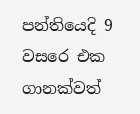පන්තියෙදි 9 වසරෙ එක ගානක්වත්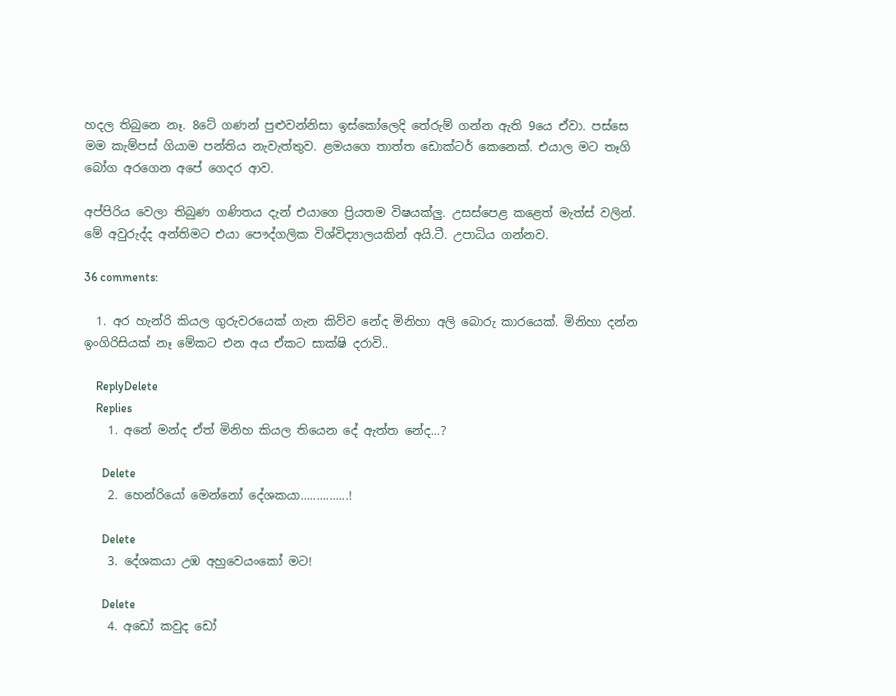හදල තිබුනෙ නෑ. 8ටේ ගණන් පුළුවන්නිසා ඉස්කෝලෙදි තේරුම් ගන්න ඇති 9යෙ ඒවා. පස්සෙ මම කැම්පස් ගියාම පන්තිය නැවැත්තුව. ළමයගෙ තාත්ත ඩොක්ටර් කෙනෙක්. එයාල මට තෑගි බෝග අරගෙන අපේ ගෙදර ආව.

අප්පිරිය වෙලා තිබුණ ගණිතය දැන් එයාගෙ ප්‍රියතම විෂයක්ලු. උසස්පෙළ කළෙත් මැත්ස් වලින්. මේ අවුරුද්ද අන්තිමට එයා පෞද්ගලික විශ්විද්‍යාලයකින් අයි.ටී. උපාධිය ගන්නව.

36 comments:

  1. අර හැන්රි කියල ගුරුවරයෙක් ගැන කිව්ව නේද මිනිහා අලි බොරු කාරයෙක්. මිනිහා දන්න ඉංගිරිසියක් නෑ මේකට එන අය ඒකට සාක්ෂි දරාවි..

    ReplyDelete
    Replies
    1. අනේ මන්ද ඒත් මිනිහ කියල තියෙන දේ ඇත්ත නේද...?

      Delete
    2. හෙන්රියෝ මෙන්නෝ දේශකයා...............!

      Delete
    3. දේශකයා උඹ අහුවෙයංකෝ මට!

      Delete
    4. අඩෝ කවුද ඩෝ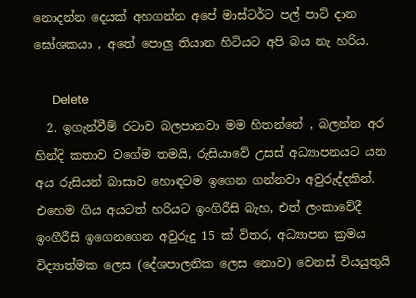නොදන්න දෙයක් අහගන්න අපේ මාස්ටර්ට පල් පාට් දාන ඝෝශකයා , අතේ පොලු තියාන හිටියට අපි බය නැ හරිය.

      Delete
  2. ඉගැන්වීම් රටාව බලපානවා මම හිතන්නේ , බලන්න අර හින්දි කතාව වගේම තමයි, රුසියාවේ උසස් අධ්‍යාපනයට යන අය රුසියන් බාසාව හොඳටම ඉගෙන ගන්නවා අවුරුද්දකින්. එහෙම ගිය අයටත් හරියට ඉංගිරීසි බැහ, එත් ලංකාවේදී ඉංගීරීසි ඉගෙනගෙන අවුරුදු 15 ක් විතර, අධ්‍යාපන ක්‍රමය විද්‍යාත්මක ලෙස (දේශපාලනික ලෙස නොව) වෙනස් වියයුතුයි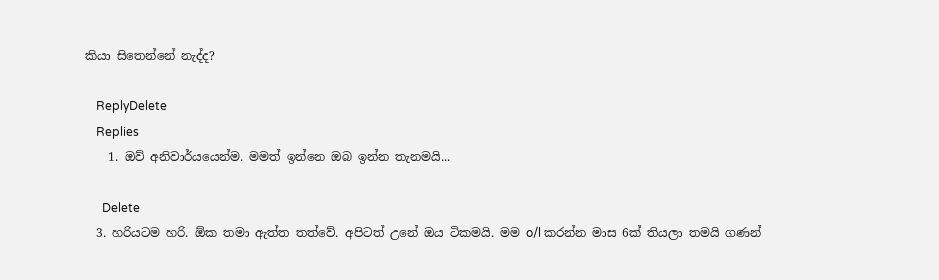කියා සිතෙන්නේ නැද්ද?

    ReplyDelete
    Replies
    1. ඔව් අනිවාර්යයෙන්ම. මමත් ඉන්නෙ ඔබ ඉන්න තැනමයි...

      Delete
  3. හරියටම හරි. ඕක තමා ඇත්ත තත්වේ. අපිටත් උනේ ඔය ටිකමයි. මම o/l කරන්න මාස 6ක් තියලා තමයි ගණන්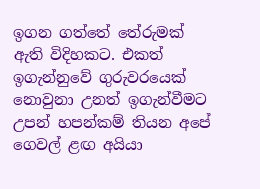ඉගන ගත්තේ තේරුමක් ඇති විදිහකට. එකත් ඉගැන්නුවේ ගුරුවරයෙක් නොවුනා උනත් ඉගැන්වීමට උපන් හපන්කම් තියන අපේ ගෙවල් ළඟ අයියා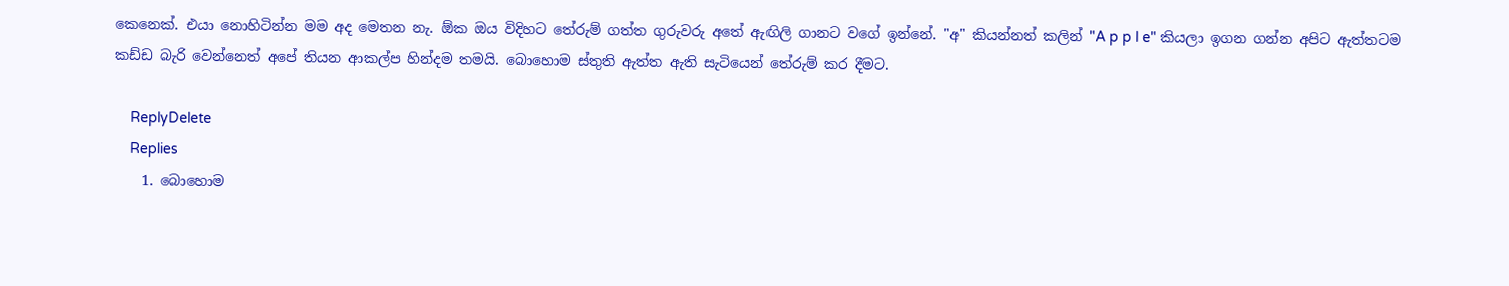කෙනෙක්. එයා නොහිටින්න මම අද මෙතන නැ. ඕක ඔය විදිහට තේරුම් ගත්ත ගුරුවරු අතේ ඇඟිලි ගානට වගේ ඉන්නේ. "අ" කියන්නත් කලින් "A p p l e" කියලා ඉගන ගන්න අපිට ඇත්තටම කඩ්ඩ බැරි වෙන්නෙත් අපේ තියන ආකල්ප හින්දම තමයි. බොහොම ස්තුති ඇත්ත ඇති සැටියෙන් තේරුම් කර දීමට.

    ReplyDelete
    Replies
    1. බොහොම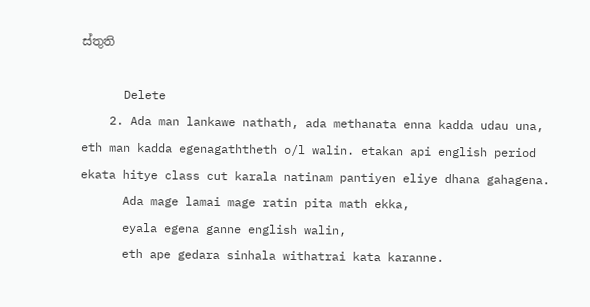ස්තුති

      Delete
    2. Ada man lankawe nathath, ada methanata enna kadda udau una, eth man kadda egenagaththeth o/l walin. etakan api english period ekata hitye class cut karala natinam pantiyen eliye dhana gahagena.
      Ada mage lamai mage ratin pita math ekka,
      eyala egena ganne english walin,
      eth ape gedara sinhala withatrai kata karanne.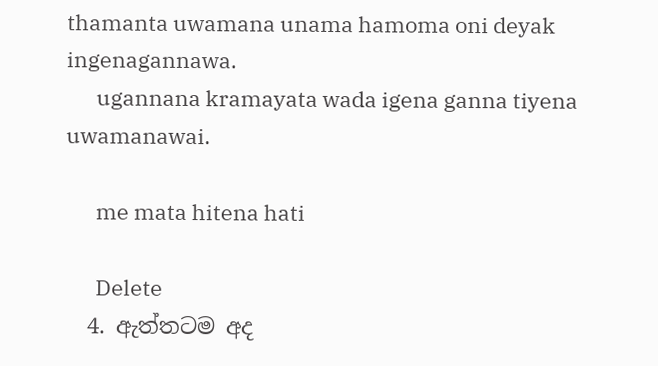thamanta uwamana unama hamoma oni deyak ingenagannawa.
      ugannana kramayata wada igena ganna tiyena uwamanawai.

      me mata hitena hati

      Delete
  4. ඇත්තටම අද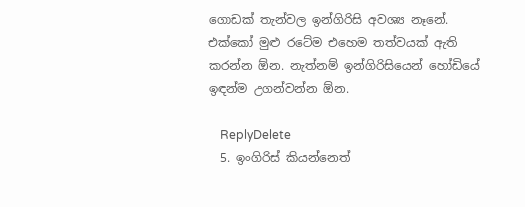ගොඩක් තැන්වල ඉන්ගිරිසි අවශ්‍ය නෑනේ. එක්කෝ මුළු රටේම එහෙම තත්වයක් ඇති කරන්න ඕන. නැත්නම් ඉන්ගිරිසියෙන් හෝඩියේ ඉඳන්ම උගන්වන්න ඕන.

    ReplyDelete
  5. ඉංගිරිස් කියන්නෙත්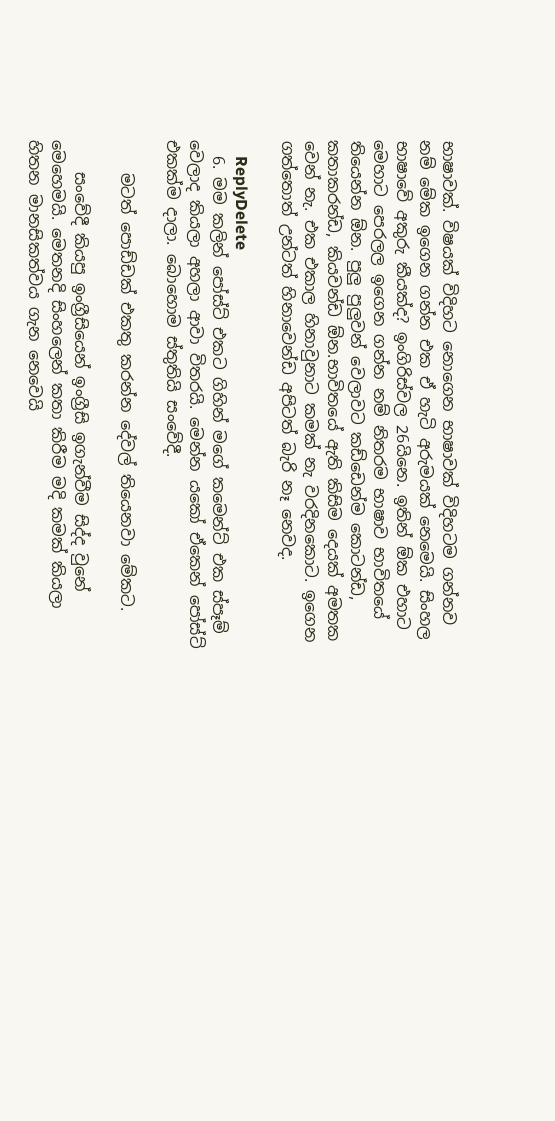භාෂාවක්. විෂයක් විදිහට නොගෙන භාෂාවක් විදිහටම ගන්නව නම් මේක ඉගෙන ගන්න එක ඒ හැටි අරුමයක් නෙමෙයි. සිංහල භාෂාවේ අකුරු කීයක්ද? ඉංගිරිස්වල 26යිනෙ. ඉතින් ඕක එහාට මෙහාට පෙරලල ඉගෙන ගන්න නම් නිතරම භාෂාව භාවිතයේ තියෙන්න ඕන. පුලු පුලුවන් වෙලාවට කඩ්ඩෙන්ම කොටන්ඩ, කතාකරන්ඩ, කියවන්ඩ ඕන.භාවිතයේ ඇති කිසිම දෙයක් අමතක වෙන් නැ. එක එකාල හිනාවුනාට කමක් නැ වරදිනකොට. ඉගෙන ගත්තොත් උන්ටත් හිනාවෙන්ඩ අපිටත් බැරි නෑ නෙවද.

    ReplyDelete
  6. මම කලින් පෝස්ට් එකට ගිහින් මගේ කමෙන්ට් එක ස්පෑම් වෙලාද කියලා අහලා ආවා විතරයි. මෙන්න යකෝ ඒකෙන් පෝස්ට් එකක්ම දාලා. බොහොම ස්තුතියි සංවේදී.

    මටත් පොඩ්ඩක් එකතු කරන්න දේවල් තියෙනවා මේකට.

    සංවේදී කියපු ඉංග්‍රීසියෙන් ඉංග්‍රීසි ඉගැන්වීම සිද්ද වුනේ මෙහෙමයි. මෙතනදි සිංහලෙන් කතා කිරීම මදි කමක් කියලා හිතන මානසිකත්වය ගැන නෙවෙයි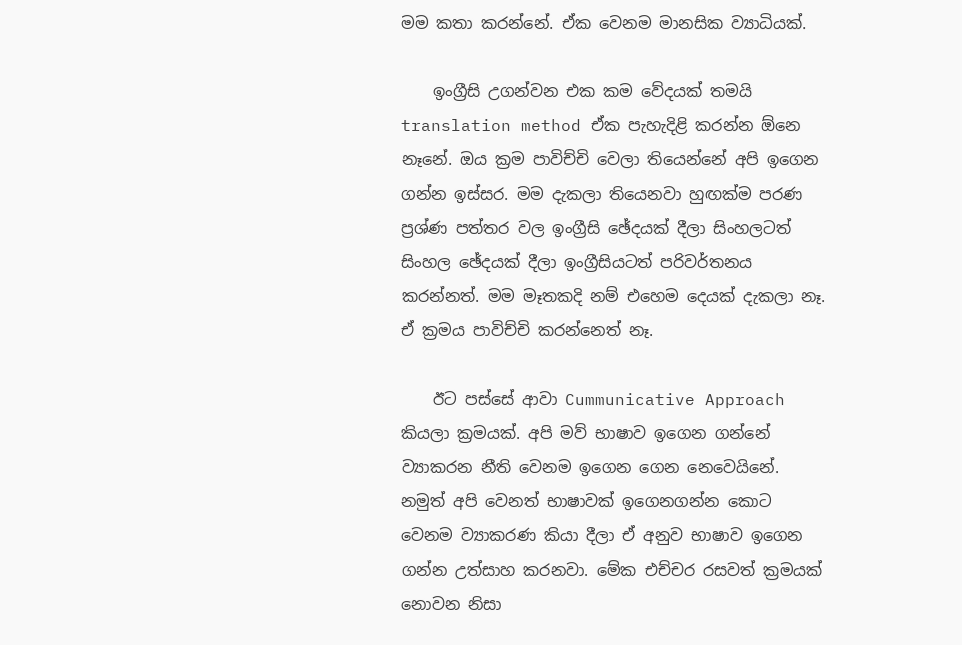මම කතා කරන්නේ. ඒක වෙනම මානසික ව්‍යාධියක්.

    ඉංග්‍රීසි උගන්වන එක කම වේදයක් තමයි translation method ඒක පැහැදිළි කරන්න ඕනෙ නෑනේ. ඔය ක්‍රම පාවිච්චි වෙලා තියෙන්නේ අපි ඉගෙන ගන්න ඉස්සර. මම දැකලා තියෙනවා හුඟක්ම පරණ ප්‍රශ්ණ පත්තර වල ඉංග්‍රීසි ඡේදයක් දීලා සිංහලටත් සිංහල ඡේදයක් දීලා ඉංග්‍රීසියටත් පරිවර්තනය කරන්නත්. මම මෑතකදි නම් එහෙම දෙයක් දැකලා නෑ. ඒ ක්‍රමය පාවිච්චි කරන්නෙත් නෑ.

    ඊට පස්සේ ආවා Cummunicative Approach කියලා ක්‍රමයක්. අපි මව් භාෂාව ඉගෙන ගන්නේ ව්‍යාකරන නීති වෙනම ඉගෙන ගෙන නෙවෙයිනේ. නමුත් අපි වෙනත් භාෂාවක් ඉගෙනගන්න කොට වෙනම ව්‍යාකරණ කියා දීලා ඒ අනුව භාෂාව ඉගෙන ගන්න උත්සාහ කරනවා. මේක එච්චර රසවත් ක්‍රමයක් නොවන නිසා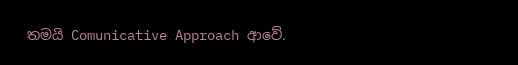තමයි Comunicative Approach ආවේ.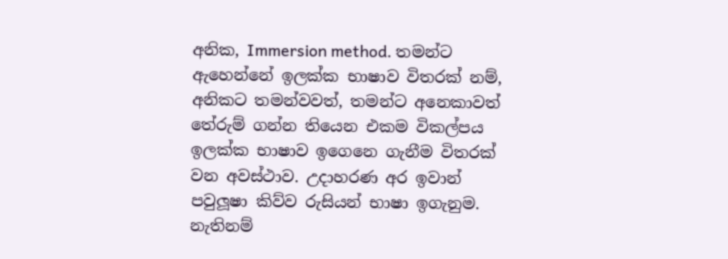අනික, Immersion method. තමන්ට ඇහෙන්නේ ඉලක්ක භාෂාව විතරක් නම්, අනිකට තමන්වවත්, තමන්ට අනෙකාවත් තේරුම් ගන්න තියෙන එකම විකල්පය ඉලක්ක භාෂාව ඉගෙනෙ ගැනීම විතරක් වන අවස්ථාව. උදාහරණ අර ඉවාන් පවුලූෂා කිව්ව රුසියන් භාෂා ඉගැනුම. නැතිනම්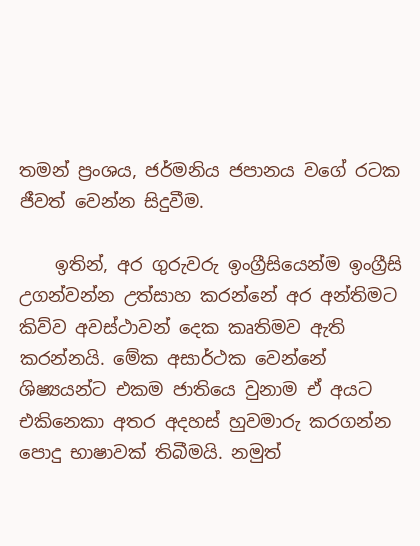තමන් ප්‍රංශය, ජර්මනිය ජපානය වගේ රටක ජීවත් වෙන්න සිදුවීම.

    ඉතින්, අර ගුරුවරු ඉංග්‍රීසියෙන්ම ඉංග්‍රීසි උගන්වන්න උත්සාහ කරන්නේ අර අන්තිමට කිව්ව අවස්ථාවන් දෙක කෘතිමව ඇති කරන්නයි. මේක අසාර්ථක වෙන්නේ ශිෂ්‍යයන්ට එකම ජාතියෙ වුනාම ඒ අයට එකිනෙකා අතර අදහස් හුවමාරු කරගන්න පොදු භාෂාවක් තිබීමයි. නමුත්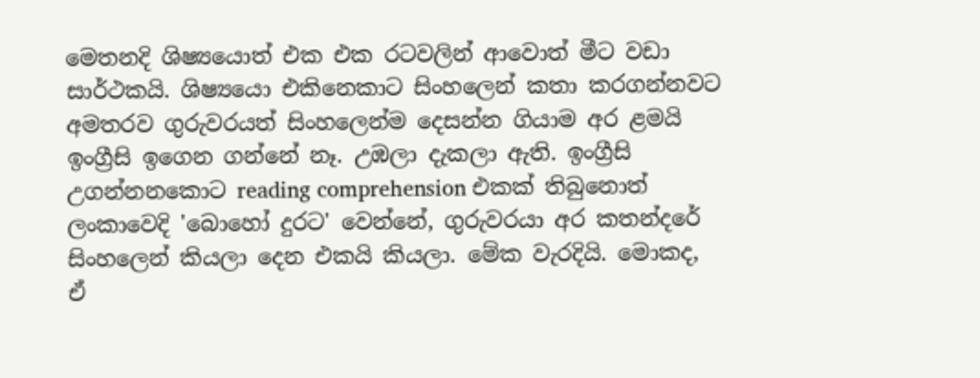මෙතනදි ශිෂ්‍යයොත් එක එක රටවලින් ආවොත් මීට වඩා සාර්ථකයි. ශිෂ්‍යයො එකිනෙකාට සිංහලෙන් කතා කරගන්නවට අමතරව ගුරුවරයත් සිංහලෙන්ම දෙසන්න ගියාම අර ළමයි ඉංග්‍රීසි ඉගෙන ගන්නේ නෑ. උඹලා දැකලා ඇති. ඉංග්‍රීසි උගන්නනකොට reading comprehension එකක් තිබුනොත් ලංකාවෙදි 'බොහෝ දුරට' වෙන්නේ, ගුරුවරයා අර කතන්දරේ සිංහලෙන් කියලා දෙන එකයි කියලා. මේක වැරදියි. මොකද, ඒ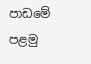පාඩමේ පළමු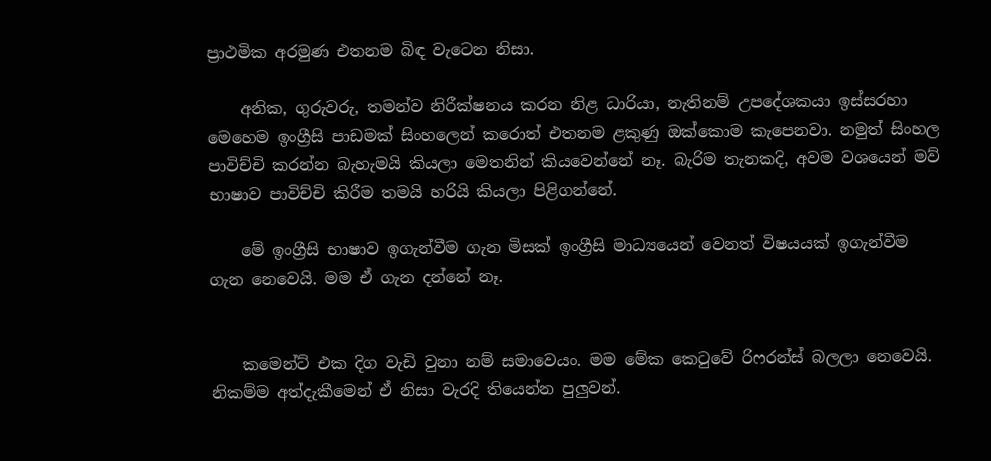ප්‍රාථමික අරමුණ එතනම බිඳ වැටෙන නිසා.

    අනික, ගුරුවරු, තමන්ව නිරීක්ෂනය කරන නිළ ධාරියා, නැතිනම් උපදේශකයා ඉස්සරහා මෙහෙම ඉංග්‍රීසි පාඩමක් සිංහලෙන් කරොත් එතනම ළකුණු ඔක්කොම කැපෙනවා. නමුත් සිංහල පාවිච්චි කරන්න බැහැමයි කියලා මෙතනින් කියවෙන්නේ නෑ. බැරිම තැනකදි, අවම වශයෙන් මව් භාෂාව පාවිච්චි කිරීම තමයි හරියි කියලා පිළිගන්නේ.

    මේ ඉංග්‍රීසි භාෂාව ඉගැන්වීම ගැන මිසක් ඉංග්‍රීසි මාධ්‍යයෙන් වෙනත් විෂයයක් ඉගැන්වීම ගැන නෙවෙයි. මම ඒ ගැන දන්නේ නෑ.


    කමෙන්ට් එක දිග වැඩි වුනා නම් සමාවෙයං. මම මේක කෙ‍ටුවේ රිෆරන්ස් බලලා නෙවෙයි. නිකම්ම අත්දැකීමෙන් ඒ නිසා වැරදි තියෙන්න පුලුවන්.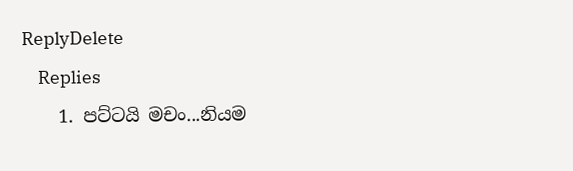ReplyDelete
    Replies
    1. පට්ටයි මචං...නියම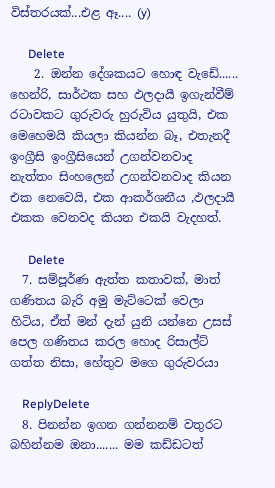විස්තරයක්...එළ ඈ.... (y)

      Delete
    2. ඔන්න දේශකයට හොඳ වැඩේ...... හෙන්රි, සාර්ථක සහ ඵලදායී ඉගැන්වීම් රටාවකට ගුරුවරු හුරුවිය යුතුයි, එක මෙහෙමයි කියලා කියන්න බෑ, එතැනදී ඉංග්‍රීසි ඉංග්‍රීසියෙන් උගන්වනවාද නැත්තං සිංහලෙන් උගන්වනවාද කියන එක නෙවෙයි, එක ආකර්ශනීය ,ඵලදායී එකක වෙනවද කියන එකයි වැදහත්.

      Delete
  7. සම්පූර්ණ ඇත්ත කතාවක්, මාත් ගණිතය බැරි අමු මැට්ටෙක් වෙලා හිටිය, ඒත් මන් දැන් යුනි යන්නෙ උසස් පෙල ගණිතය කරල හොද රිසාල්ට් ගත්ත නිසා, හේතුව මගෙ ගුරුවරයා

    ReplyDelete
  8. පිනන්න ඉගන ගන්නනම් වතුරට බහින්නම ඔනා....... මම කඩ්ඩටත්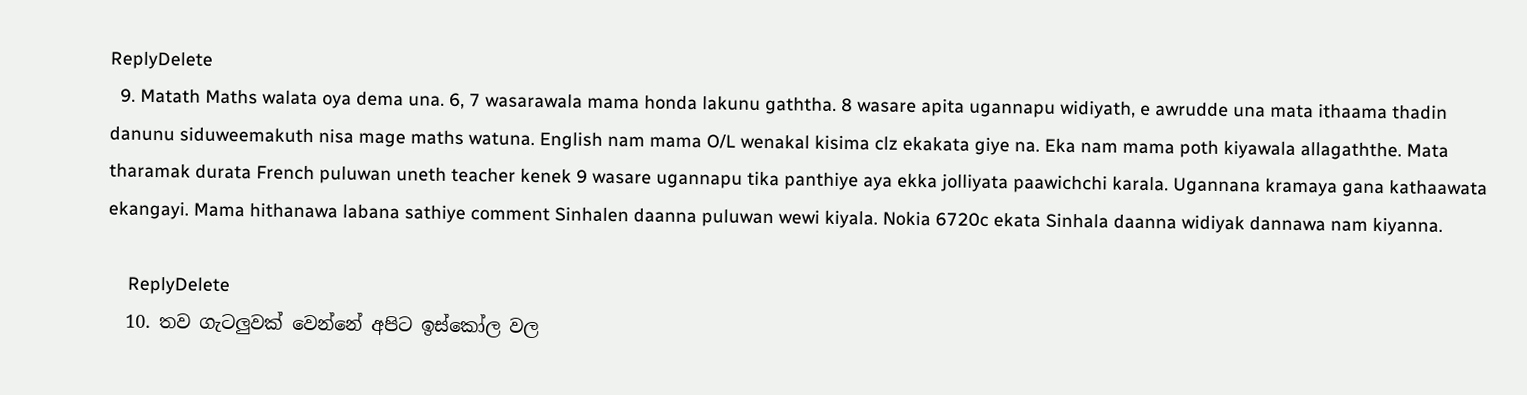ReplyDelete
  9. Matath Maths walata oya dema una. 6, 7 wasarawala mama honda lakunu gaththa. 8 wasare apita ugannapu widiyath, e awrudde una mata ithaama thadin danunu siduweemakuth nisa mage maths watuna. English nam mama O/L wenakal kisima clz ekakata giye na. Eka nam mama poth kiyawala allagaththe. Mata tharamak durata French puluwan uneth teacher kenek 9 wasare ugannapu tika panthiye aya ekka jolliyata paawichchi karala. Ugannana kramaya gana kathaawata ekangayi. Mama hithanawa labana sathiye comment Sinhalen daanna puluwan wewi kiyala. Nokia 6720c ekata Sinhala daanna widiyak dannawa nam kiyanna.

    ReplyDelete
  10. තව ගැටලුවක් වෙන්නේ අපිට ඉස්කෝල වල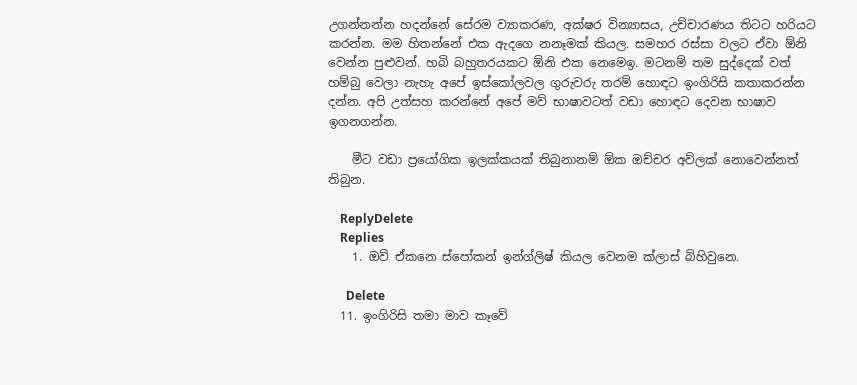උගන්නන්න හදන්නේ සේරම ව්‍යාකරණ, අක්ෂර වින්‍යාසය, උච්චාරණය තිටට හරියට කරන්න. මම හිතන්නේ එක ඇදගෙ නනෑමක් කියල. සමහර රස්සා වලට ඒවා ඕනි වෙන්න පුළුවන්. හබි බහුතරයකට ඕනි එක නෙමෙඉ. මටනම් තම සුද්දෙක් වත් හම්බු වෙලා නැහැ අපේ ඉස්කෝලවල ගුරුවරු තරම් හොඳට ඉංගිරිසි කතාකරන්න දන්න. අපි උත්සහ කරන්නේ අපේ මව් භාෂාවටත් වඩා හොඳට දෙවන භාෂාව ඉගනගන්න.

    මීට වඩා ප්‍රයෝගික ඉලක්කයක් තිබුනානම් ඕක ඔච්චර අව්ලක් නොවෙන්නත් තිබුන.

    ReplyDelete
    Replies
    1. ඔව් ඒකනෙ ස්පෝකන් ඉන්ග්ලිෂ් කියල වෙනම ක්ලාස් බිහිවුනෙ.

      Delete
  11. ඉංගිරිසි තමා මාව කෑවේ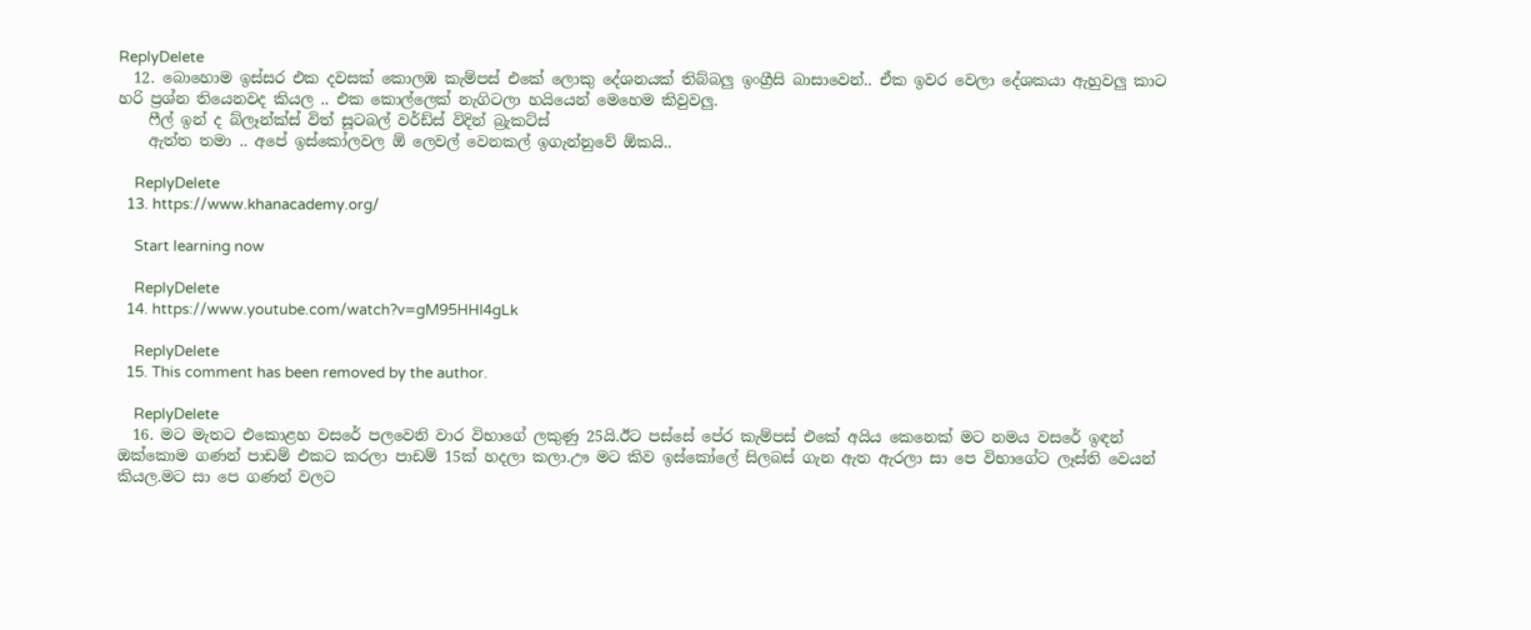ReplyDelete
  12. බොහොම ඉස්සර එක දවසක් කොලඹ කැම්පස් එකේ ලොකු දේශනයක් තිබ්බලු ඉංග්‍රීසි බාසාවෙන්.. ඒක ඉවර වෙලා දේශකයා ඇහුවලු කාට හරි ප්‍රශ්න තියෙනවද කියල .. එක කොල්ලෙක් නැගිටලා හයියෙන් මෙහෙම කිවුවලු.
    ෆීල් ඉන් ද බ්ලෑන්ක්ස් විත් සූටබල් වර්ඩ්ස් විදින් බ්‍රැකට්ස්
    ඇත්ත තමා .. අපේ ඉස්කෝලවල ඕ ලෙවල් වෙනකල් ඉගැන්නුවේ ඕකයි..

    ReplyDelete
  13. https://www.khanacademy.org/

    Start learning now

    ReplyDelete
  14. https://www.youtube.com/watch?v=gM95HHI4gLk

    ReplyDelete
  15. This comment has been removed by the author.

    ReplyDelete
  16. මට මැතට එකොළහ වසරේ පලවෙනි වාර විභාගේ ලකුණු 25යි.ඊට පස්සේ පේර කැම්පස් එකේ අයිය කෙනෙක් මට නමය වසරේ ඉඳන් ඔක්කොම ගණන් පාඩම් එකට කරලා පාඩම් 15ක් හදලා කලා.ඌ මට කිව ඉස්කෝලේ සිලබස් ගැන ඇත ඇරලා සා පෙ විභාගේට ලෑස්ති වෙයන් කියල.මට සා පෙ ගණන් වලට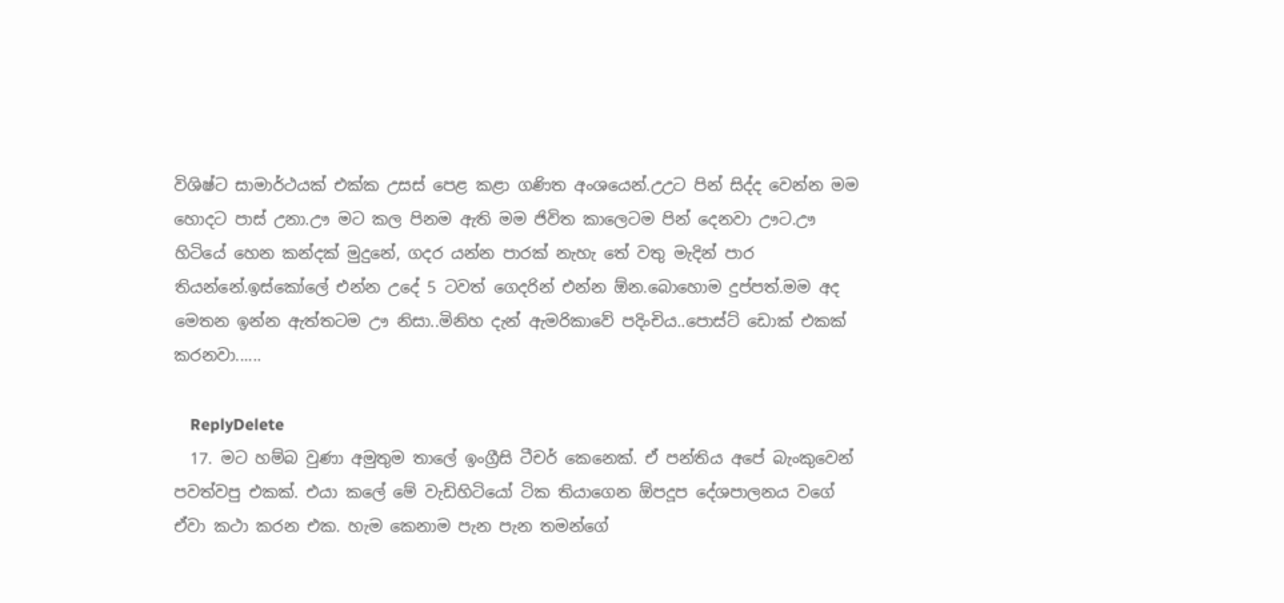විශිෂ්ට සාමාර්ථයක් එක්ක උසස් පෙළ කළා ගණිත අංශයෙන්.උඋට පින් සිද්ද වෙන්න මම හොදට පාස් උනා.ඌ මට කල පිනම ඇති මම ජිවිත කාලෙටම පින් දෙනවා ඌට.ඌ හිටියේ හෙන කන්දක් මුදුනේ, ගදර යන්න පාරක් නැහැ තේ වතු මැදින් පාර තියන්නේ.ඉස්කෝලේ එන්න උදේ 5 ටවත් ගෙදරින් එන්න ඕන.බොහොම දුප්පත්.මම අද මෙතන ඉන්න ඇත්තටම ඌ නිසා..මිනිහ දැන් ඇමරිකාවේ පදිංචිය..පොස්ට් ඩොක් එකක් කරනවා......

    ReplyDelete
  17. මට හම්බ වුණා අමුතුම තාලේ ඉංග්‍රීසි ටීචර් කෙනෙක්. ඒ පන්තිය අපේ බැංකුවෙන් පවත්වපු එකක්. එයා කලේ මේ වැඩිහිටියෝ ටික තියාගෙන ඕපදූප දේශපාලනය වගේ ඒවා කථා කරන එක. හැම කෙනාම පැන පැන තමන්ගේ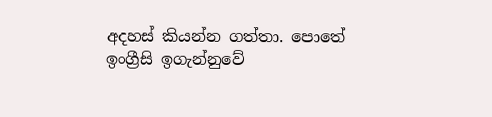අදහස් කියන්න ගත්තා. පොතේ ඉංග්‍රීසි ඉගැන්නුවේ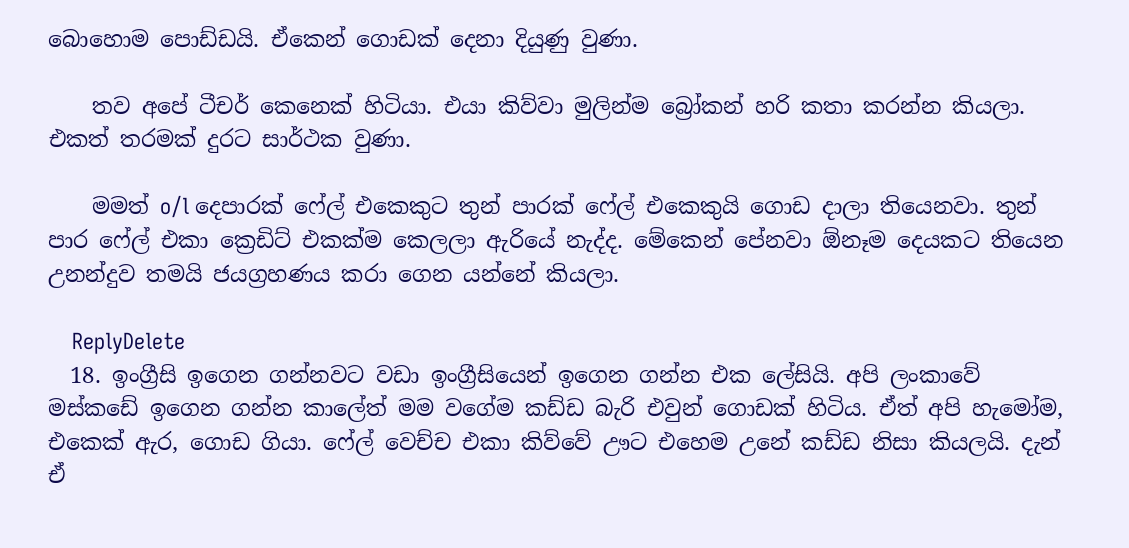බොහොම පොඩ්ඩයි. ඒකෙන් ගොඩක් දෙනා දියුණු වුණා.

    තව අපේ ටීචර් කෙනෙක් හිටියා. එයා කිව්වා මුලින්ම බ්‍රෝකන් හරි කතා කරන්න කියලා. එකත් තරමක් දුරට සාර්ථක වුණා.

    මමත් o/l දෙපාරක් ෆේල් එකෙකුට තුන් පාරක් ෆේල් එකෙකුයි ගොඩ දාලා තියෙනවා. තුන් පාර ෆේල් එකා ක්‍රෙඩිට් එකක්ම කෙලලා ඇරියේ නැද්ද. මේකෙන් පේනවා ඕනෑම දෙයකට තියෙන උනන්දුව තමයි ජයග්‍රහණය කරා ගෙන යන්නේ කියලා.

    ReplyDelete
  18. ඉංග්‍රීසි ඉගෙන ගන්නවට වඩා ඉංග්‍රීසියෙන් ඉගෙන ගන්න එ‍ක ලේසියි. අපි ලංකාවේ මස්කඩේ ඉගෙන ගන්න කාලේත් මම වගේම කඩ්ඩ බැරි එවුන් ගොඩක් හිටිය. ඒත් අපි හැමෝම, එකෙක් ඇර, ගොඩ ගියා. ෆේල් වෙච්ච එකා කිව්වේ ඌට එහෙම උනේ කඩ්ඩ නිසා කියලයි. දැන් ඒ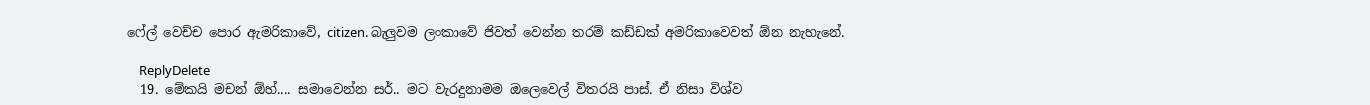ෆේල් වෙච්ච පොර ඇමරිකාවේ, citizen. බැලුවම ලංකාවේ ජිවත් වෙන්න තරම් කඩ්ඩක් අමරිකාවෙවත් ඕන නැහැනේ.

    ReplyDelete
  19. මේකයි මචන් ඕහ්.... සමාවෙන්න සර්.. මට වැරදුනාමම ඔලෙවෙල් විතරයි පාස්. ඒ නිසා විශ්ව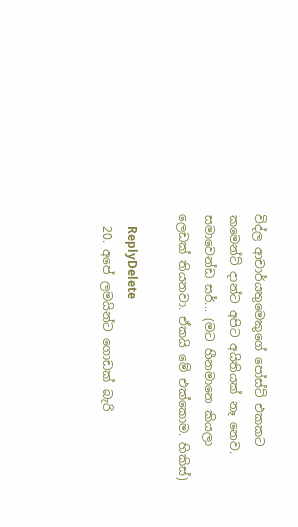විද්‍ල ආචාර්යතුමෙකුගේ පෝස්ට් එකකට කමෙන්ට් දාන්ට අපිට අයිතියක් නෑ නෙව. සමාවෙන්ඩ සර්... (මට හීනමානෙ කියලා ලෙඩක් තියනවා. ඒකයි මේ එක්කොම. හිකිස්)

    ReplyDelete
  20. අපේ ලමයින්ට ගොඩක් බැරි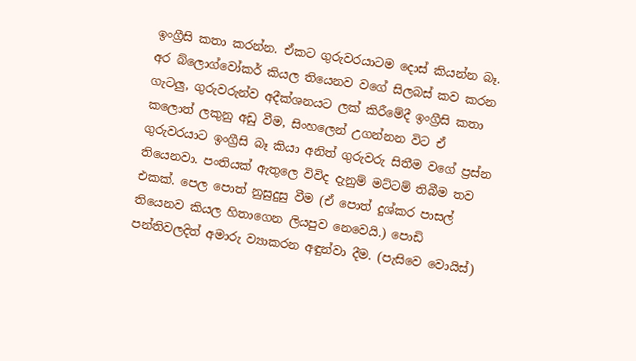ඉංග්‍රීසි කතා කරන්න. ඒකට ගුරුවරයාටම දොස් කියන්න බෑ. අර බ්ලොග්වෝකර් කියල තියෙනව වගේ සිලබස් කව කරන ගැටලු, ගුරුවරුන්ව අදීක්ශනයට ලක් කිරීමේදී ඉංග්‍රීසි කතා කලොත් ලකුනු අඩු වීම, සිංහලෙන් උගන්නන විට ඒ ගුරුවරයාට ඉංග්‍රීසි බෑ කියා අනිත් ගුරුවරු සිතීම වගේ ප්‍රස්න තියෙනවා. පංතියක් ඇතුලෙ විවිද දැනුම් මට්ටම් තිබීම තව එකක්. පෙල පොත් නුසුදුසු වීම (ඒ පොත් දුශ්කර පාසල් තියෙනව කියල හිතාගෙන ලියපුව නෙවෙයි.) පොඩි පන්තිවලදිත් අමාරු ව්‍යාකරන අඳුන්වා දීම. (පැසිවෙ වොයිස්)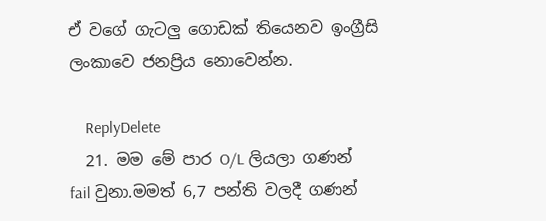ඒ වගේ ගැටලු ගොඩක් තියෙනව ඉංග්‍රීසි ලංකාවෙ ජනප්‍රිය නොවෙන්න.

    ReplyDelete
  21. මම මේ පාර O/L ලියලා ගණන් fail වුනා.මමත් 6,7 පන්ති වලදී ගණන්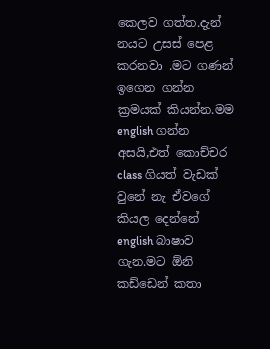කෙලව ගත්ත.දැන් නයට උසස් පෙළ කරනවා .මට ගණන් ඉගෙන ගන්න ක්‍රමයක් කියන්න.මම english ගන්න අසයි,එත් කොච්චර class ගියත් වැඩක් වුනේ නැ ඒවගේ කියල දෙන්නේ english බාෂාව ගැන.මට ඕනි කඩ්ඩෙන් කතා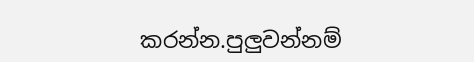කරන්න.පුලුවන්නම්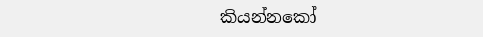කියන්නකෝ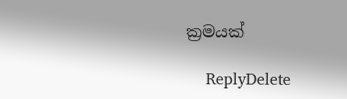ක්‍රමයක්

    ReplyDelete